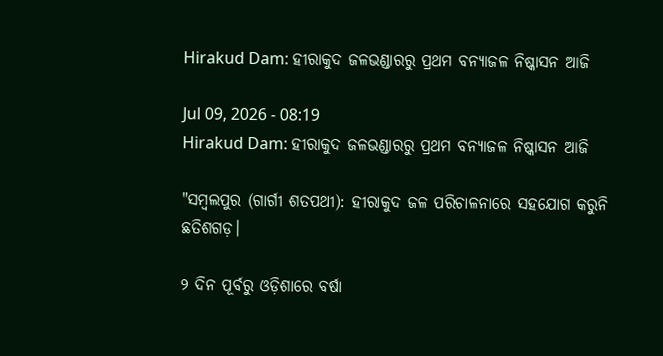Hirakud Dam: ହୀରାକୁଦ ଜଳଭଣ୍ଡାରରୁ ପ୍ରଥମ ବନ୍ୟାଜଳ ନିଷ୍କାସନ ଆଜି

Jul 09, 2026 - 08:19
Hirakud Dam: ହୀରାକୁଦ ଜଳଭଣ୍ଡାରରୁ ପ୍ରଥମ ବନ୍ୟାଜଳ ନିଷ୍କାସନ ଆଜି

"ସମ୍ବଲପୁର (ଗାର୍ଗୀ ଶତପଥୀ): ହୀରାକୁଦ ଜଳ ପରିଚାଳନାରେ ସହଯୋଗ କରୁନି ଛତିଶଗଡ଼।

୨ ଦିନ ପୂର୍ବରୁ ଓଡ଼ିଶାରେ ବର୍ଷା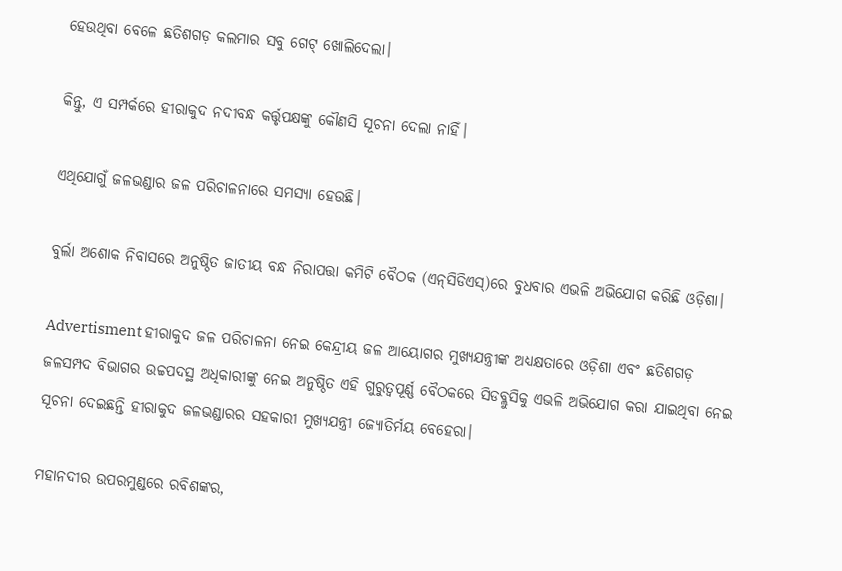ହେଉଥିବା ବେଳେ ଛତିଶଗଡ଼ କଲମାର ସବୁ ଗେଟ୍‌ ଖୋଲିଦେଲା।

କିନ୍ତୁ, ଏ ସମ୍ପର୍କରେ ହୀରାକୁଦ ନଦୀବନ୍ଧ କର୍ତ୍ତୃପକ୍ଷଙ୍କୁ କୌଣସି ସୂଚନା ଦେଲା ନାହିଁ।

ଏଥିଯୋଗୁଁ ଜଳଭଣ୍ଡାର ଜଳ ପରିଚାଳନାରେ ସମସ୍ୟା ହେଉଛି।

ବୁର୍ଲା ଅଶୋକ ନିବାସରେ ଅନୁଷ୍ଠିତ ଜାତୀୟ ବନ୍ଧ ନିରାପତ୍ତା କମିଟି ବୈଠକ (ଏନ୍‌ସିଡିଏସ୍‌)ରେ ବୁଧବାର ଏଭଳି ଅଭିଯୋଗ କରିଛି ଓଡ଼ିଶା।

Advertisment ହୀରାକୁଦ ଜଳ ପରିଚାଳନା ନେଇ କେନ୍ଦ୍ରୀୟ ଜଳ ଆୟୋଗର ମୁଖ୍ୟଯନ୍ତ୍ରୀଙ୍କ ଅଧ୍ୟକ୍ଷତାରେ ଓଡ଼ିଶା ଏବଂ ଛତିଶଗଡ଼ ଜଳସମ୍ପଦ ବିଭାଗର ଉଚ୍ଚପଦସ୍ଥ ଅଧିକାରୀଙ୍କୁ ନେଇ ଅନୁଷ୍ଠିତ ଏହି ଗୁରୁତ୍ବପୂର୍ଣ୍ଣ ବୈଠକରେ ସିଡବ୍ଲୁସିକୁ ଏଭଳି ଅଭିଯୋଗ କରା ଯାଇଥିବା ନେଇ ସୂଚନା ଦେଇଛନ୍ତି ହୀରାକୁଦ ଜଳଭଣ୍ଡାରର ସହକାରୀ ମୁଖ୍ୟଯନ୍ତ୍ରୀ ଜ୍ୟୋତିର୍ମୟ ବେହେରା।

ମହାନଦୀର ଉପରମୁଣ୍ଡରେ ରବିଶଙ୍କର,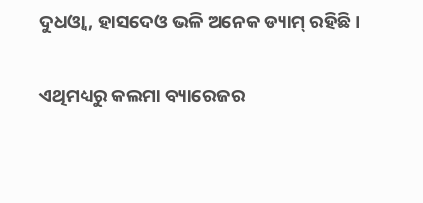ଦୁଧଓ୍ବା, ହାସଦେଓ ଭଳି ଅନେକ ଡ୍ୟାମ୍‌ ରହିଛି।

ଏଥିମଧ୍ୟରୁ କଲମା ବ୍ୟାରେଜର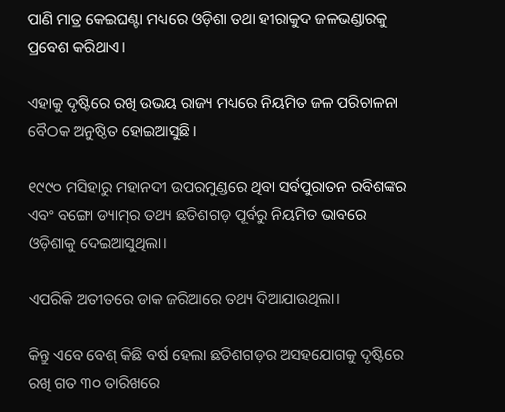ପାଣି ମାତ୍ର କେଇଘଣ୍ଟା ମଧ୍ୟରେ ଓଡ଼ିଶା ତଥା ହୀରାକୁଦ ଜଳଭଣ୍ଡାରକୁ ପ୍ରବେଶ କରିଥାଏ।

ଏହାକୁ ଦୃଷ୍ଟିରେ ରଖି ଉଭୟ ରାଜ୍ୟ ମଧ୍ୟରେ ନିୟମିତ ଜଳ ପରିଚାଳନା ବୈଠକ ଅନୁଷ୍ଠିତ ହୋଇଆସୁଛି।

୧୯୯୦ ମସିହାରୁ ମହାନଦୀ ଉପରମୁଣ୍ଡରେ ଥିବା ସର୍ବପୁରାତନ ରବିଶଙ୍କର ଏବଂ ବଙ୍ଗୋ ଡ୍ୟାମ୍‌ର ତଥ୍ୟ ଛତିଶଗଡ଼ ପୂର୍ବରୁ ନିୟମିତ ଭାବରେ ଓଡ଼ିଶାକୁ ଦେଇଆସୁଥିଲା।

ଏପରିକି ଅତୀତରେ ଡାକ ଜରିଆରେ ତଥ୍ୟ ଦିଆଯାଉଥିଲା।

କିନ୍ତୁ ଏବେ ବେଶ୍‌ କିଛି ବର୍ଷ ହେଲା ଛତିଶଗଡ଼ର ଅସହଯୋଗକୁ ଦୃଷ୍ଟିରେ ରଖି ଗତ ୩୦ ତାରିଖରେ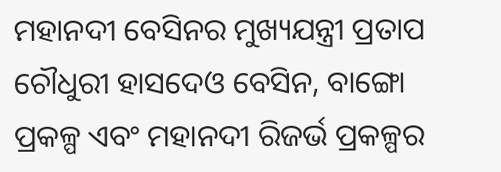ମହାନଦୀ ବେସିନର ମୁଖ୍ୟଯନ୍ତ୍ରୀ ପ୍ରତାପ ଚୌଧୁରୀ ହାସଦେଓ ବେସିନ, ବାଙ୍ଗୋ ପ୍ରକଳ୍ପ ଏବଂ ମହାନଦୀ ରିଜର୍ଭ ପ୍ରକଳ୍ପର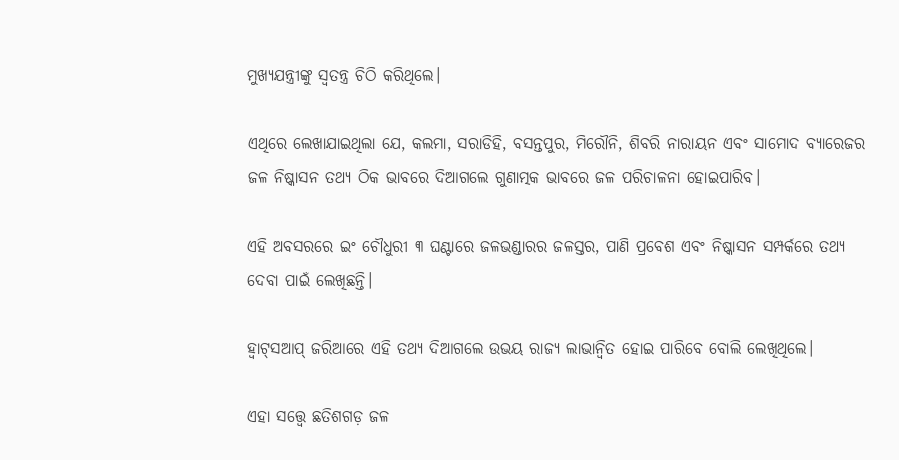ମୁଖ୍ୟଯନ୍ତ୍ରୀଙ୍କୁ ସ୍ବତନ୍ତ୍ର ଚିଠି କରିଥିଲେ।

ଏଥିରେ ଲେଖାଯାଇଥିଲା ଯେ, କଲମା, ସରାଡିହି, ବସନ୍ତପୁର, ମିରୌନି, ଶିବରି ନାରାୟନ ଏବଂ ସାମୋଦ ବ୍ୟାରେଜର ଜଳ ନିଷ୍କାସନ ତଥ୍ୟ ଠିକ ଭାବରେ ଦିଆଗଲେ ଗୁଣାତ୍ମକ ଭାବରେ ଜଳ ପରିଚାଳନା ହୋଇପାରିବ।

ଏହି ଅବସରରେ ଇଂ ଚୌଧୁରୀ ୩ ଘଣ୍ଟାରେ ଜଳଭଣ୍ଡାରର ଜଳସ୍ତର, ପାଣି ପ୍ରବେଶ ଏବଂ ନିଷ୍କାସନ ସମ୍ପର୍କରେ ତଥ୍ୟ ଦେବା ପାଇଁ ଲେଖିଛନ୍ତି।

ହ୍ବାଟ୍‌ସଆପ୍‌ ଜରିଆରେ ଏହି ତଥ୍ୟ ଦିଆଗଲେ ଉଭୟ ରାଜ୍ୟ ଲାଭାନ୍ବିତ ହୋଇ ପାରିବେ ବୋଲି ଲେଖିଥିଲେ।

ଏହା ସତ୍ତ୍ବେ ଛତିଶଗଡ଼ ଜଳ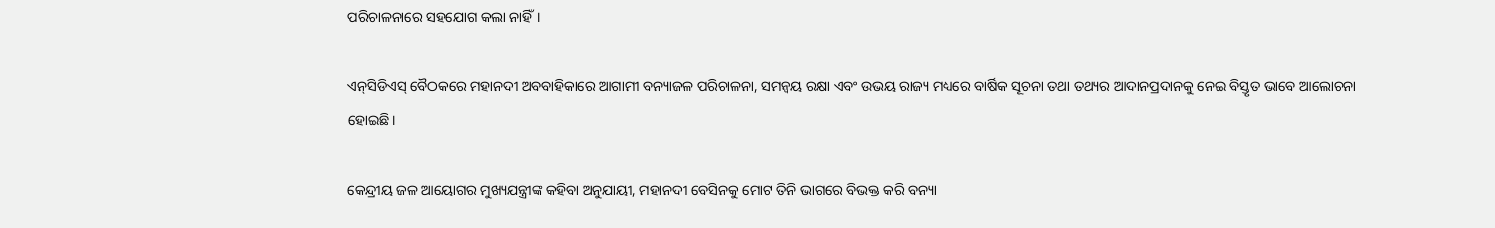ପରିଚାଳନାରେ ସହଯୋଗ କଲା ନାହିଁ।

ଏନ୍‌ସିଡିଏସ୍‌ ବୈଠକରେ ମହାନଦୀ ଅବବାହିକାରେ ଆଗାମୀ ବନ୍ୟାଜଳ ପରିଚାଳନା, ସମନ୍ୱୟ ରକ୍ଷା ଏବଂ ଉଭୟ ରାଜ୍ୟ ମଧ୍ୟରେ ବାର୍ଷିକ ସୂଚନା ତଥା ତଥ୍ୟର ଆଦାନପ୍ରଦାନକୁ ନେଇ ବିସ୍ତୃତ ଭାବେ ଆଲୋଚନା ହୋଇଛି।

କେନ୍ଦ୍ରୀୟ ଜଳ ଆୟୋଗର ମୁଖ୍ୟଯନ୍ତ୍ରୀଙ୍କ କହିବା ଅନୁଯାୟୀ, ମହାନଦୀ ବେସିନକୁ ମୋଟ ତିନି ଭାଗରେ ବିଭକ୍ତ କରି ବନ୍ୟା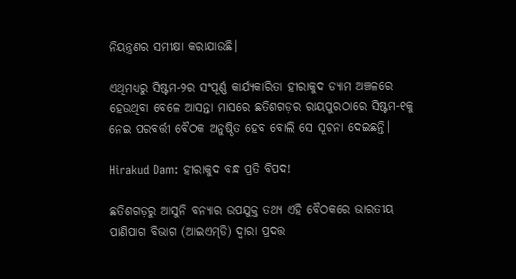ନିୟନ୍ତ୍ରଣର ସମୀକ୍ଷା କରାଯାଉଛି।

ଏଥିମଧ୍ୟରୁ ସିଷ୍ଟମ-୨ର ସଂପୂର୍ଣ୍ଣ କାର୍ଯ୍ୟକାରିତା ହୀରାକୁଦ ଡ୍ୟାମ ଅଞ୍ଚଳରେ ହେଉଥିବା ବେଳେ ଆସନ୍ତା ମାସରେ ଛତିଶଗଡ଼ର ରାୟପୁରଠାରେ ସିଷ୍ଟମ-୧କୁ ନେଇ ପରବର୍ତ୍ତୀ ବୈଠକ ଅନୁଷ୍ଠିତ ହେବ ବୋଲି ସେ ସୂଚନା ଦେଇଛନ୍ତି।

Hirakud Dam: ହୀରାକୁଦ ବନ୍ଧ ପ୍ରତି ବିପଦ!

ଛତିଶଗଡ଼ରୁ ଆସୁନି ବନ୍ୟାର ଉପଯୁକ୍ତ ତଥ୍ୟ ଏହି ବୈଠକରେ ଭାରତୀୟ ପାଣିପାଗ ବିଭାଗ (ଆଇଏମ୍‌ଡି) ଦ୍ୱାରା ପ୍ରଦତ୍ତ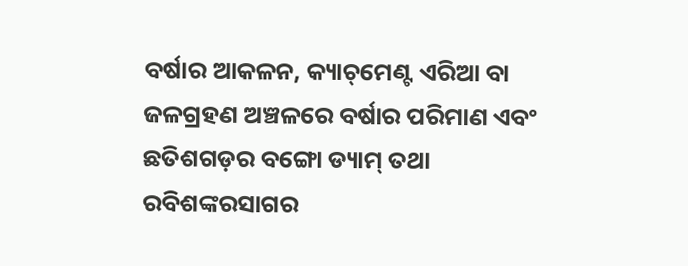ବର୍ଷାର ଆକଳନ, କ୍ୟାଚ୍‌ମେଣ୍ଟ ଏରିଆ ବା ଜଳଗ୍ରହଣ ଅଞ୍ଚଳରେ ବର୍ଷାର ପରିମାଣ ଏବଂ ଛତିଶଗଡ଼ର ବଙ୍ଗୋ ଡ୍ୟାମ୍‌ ତଥା ରବିଶଙ୍କରସାଗର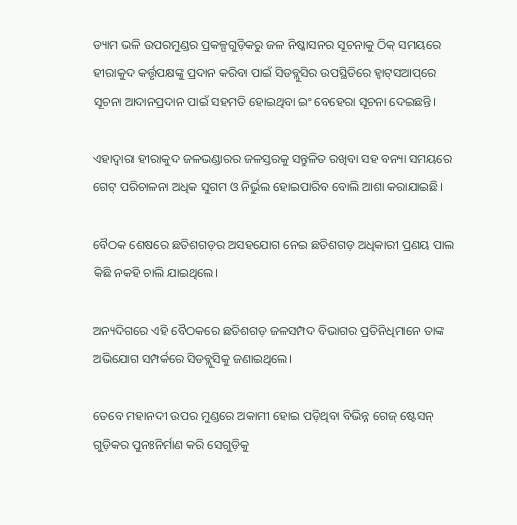ଡ୍ୟାମ ଭଳି ଉପରମୁଣ୍ଡର ପ୍ରକଳ୍ପଗୁଡ଼ିକରୁ ଜଳ ନିଷ୍କାସନର ସୂଚନାକୁ ଠିକ୍ ସମୟରେ ହୀରାକୁଦ କର୍ତ୍ତୃପକ୍ଷଙ୍କୁ ପ୍ରଦାନ କରିବା ପାଇଁ ସିଡବ୍ଲୁସିର ଉପସ୍ଥିତିରେ ହ୍ବାଟ୍‌ସଆପ୍‌ରେ ସୂଚନା ଆଦାନପ୍ରଦାନ ପାଇଁ ସହମତି ହୋଇଥିବା ଇଂ ବେହେରା ସୂଚନା ଦେଇଛନ୍ତି।

ଏହାଦ୍ୱାରା ହୀରାକୁଦ ଜଳଭଣ୍ଡାରର ଜଳସ୍ତରକୁ ସନ୍ତୁଳିତ ରଖିବା ସହ ବନ୍ୟା ସମୟରେ ଗେଟ୍ ପରିଚାଳନା ଅଧିକ ସୁଗମ ଓ ନିର୍ଭୁଲ ହୋଇପାରିବ ବୋଲି ଆଶା କରାଯାଇଛି।

ବୈଠକ ଶେଷରେ ଛତିଶଗଡ଼ର ଅସହଯୋଗ ନେଇ ଛତିଶଗଡ଼ ଅଧିକାରୀ ପ୍ରଣୟ ପାଲ କିଛି ନକହି ଚାଲି ଯାଇଥିଲେ।

ଅନ୍ୟଦିଗରେ ଏହି ବୈଠକରେ ଛତିଶଗଡ଼ ଜଳସମ୍ପଦ ବିଭାଗର ପ୍ରତିନିଧିମାନେ ତାଙ୍କ ଅଭିଯୋଗ ସମ୍ପର୍କରେ ସିଡବ୍ଲୁସିକୁ ଜଣାଇଥିଲେ।

ତେବେ ମହାନଦୀ ଉପର ମୁଣ୍ଡରେ ଅକାମୀ ହୋଇ ପଡ଼ିଥିବା ବିଭିନ୍ନ ଗେଜ୍‌ ଷ୍ଟେସନ୍‌ ଗୁଡ଼ିକର ପୁନଃନିର୍ମାଣ କରି ସେଗୁଡ଼ିକୁ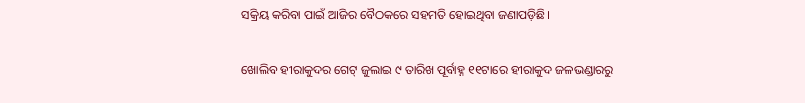ସକ୍ରିୟ କରିବା ପାଇଁ ଆଜିର ବୈଠକରେ ସହମତି ହୋଇଥିବା ଜଣାପଡ଼ିଛି।

ଖୋଲିବ ହୀରାକୁଦର ଗେଟ୍‌ ଜୁଲାଇ ୯ ତାରିଖ ପୂର୍ବାହ୍ନ ୧୧ଟାରେ ହୀରାକୁଦ ଜଳଭଣ୍ଡାରରୁ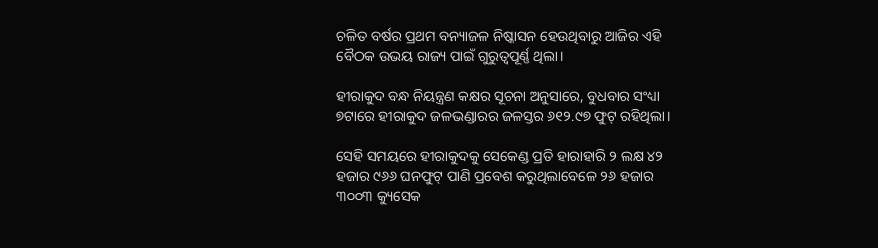ଚଳିତ ବର୍ଷର ପ୍ରଥମ ବନ୍ୟାଜଳ ନିଷ୍କାସନ ହେଉଥିବାରୁ ଆଜିର ଏହି ବୈଠକ ଉଭୟ ରାଜ୍ୟ ପାଇଁ ଗୁରୁତ୍ବପୂର୍ଣ୍ଣ ଥିଲା।

ହୀରାକୁଦ ବନ୍ଧ ନିୟନ୍ତ୍ରଣ କକ୍ଷର ସୂଚନା ଅନୁସାରେ, ବୁଧବାର ସଂଧ୍ୟା ୭ଟାରେ ହୀରାକୁଦ ଜଳଭଣ୍ଡାରର ଜଳସ୍ତର ୬୧୨.୯୭ ଫୁଟ୍‌ ରହିଥିଲା।

ସେହି ସମୟରେ ହୀରାକୁଦକୁ ସେକେଣ୍ଡ ପ୍ରତି ହାରାହାରି ୨ ଲକ୍ଷ ୪୨ ହଜାର ୯୬୬ ଘନଫୁଟ୍‌ ପାଣି ପ୍ରବେଶ କରୁଥିଲାବେଳେ ୨୬ ହଜାର ୩୦୦୩ କ୍ୟୁସେକ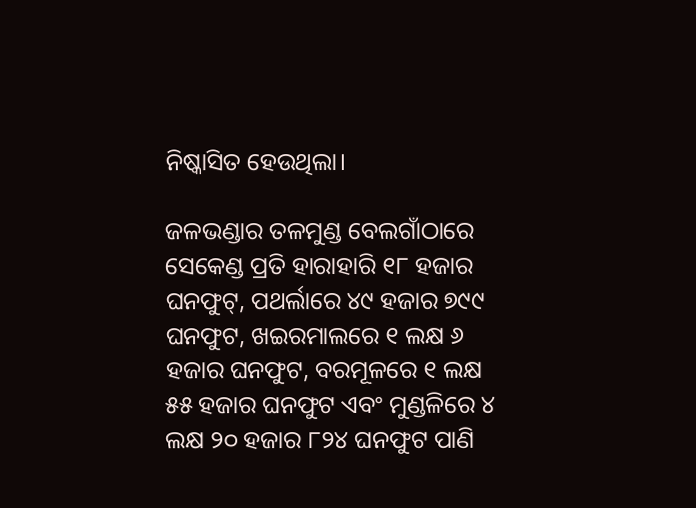ନିଷ୍କାସିତ ହେଉଥିଲା।

ଜଳଭଣ୍ଡାର ତଳମୁଣ୍ଡ ବେଲଗାଁଠାରେ ସେକେଣ୍ଡ ପ୍ରତି ହାରାହାରି ୧୮ ହଜାର ଘନଫୁଟ୍‌, ପଥର୍ଲାରେ ୪୯ ହଜାର ୭୯୯ ଘନଫୁଟ, ଖଇରମାଲରେ ୧ ଲକ୍ଷ ୬ ହଜାର ଘନଫୁଟ, ବରମୂଳରେ ୧ ଲକ୍ଷ ୫୫ ହଜାର ଘନଫୁଟ ଏବଂ ମୁଣ୍ଡଳିରେ ୪ ଲକ୍ଷ ୨୦ ହଜାର ୮୨୪ ଘନଫୁଟ ପାଣି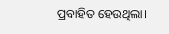ପ୍ରବାହିତ ହେଉଥିଲା।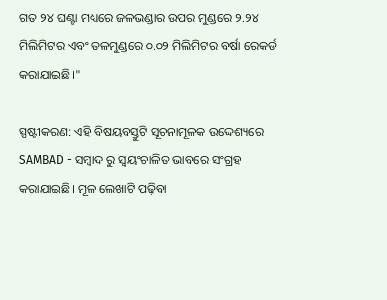ଗତ ୨୪ ଘଣ୍ଟା ମଧ୍ୟରେ ଜଳଭଣ୍ଡାର ଉପର ମୁଣ୍ଡରେ ୨.୨୪ ମିଲିମିଟର ଏବଂ ତଳମୁଣ୍ଡରେ ୦.୦୨ ମିଲିମିଟର ବର୍ଷା ରେକର୍ଡ କରାଯାଇଛି।"

ସ୍ପଷ୍ଟୀକରଣ: ଏହି ବିଷୟବସ୍ତୁଟି ସୂଚନାମୂଳକ ଉଦ୍ଦେଶ୍ୟରେ SAMBAD - ସମ୍ବାଦ ରୁ ସ୍ୱୟଂଚାଳିତ ଭାବରେ ସଂଗ୍ରହ କରାଯାଇଛି। ମୂଳ ଲେଖାଟି ପଢ଼ିବା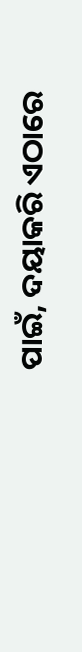ପାଇଁ, ଦୟାକରି ଏଠାରେ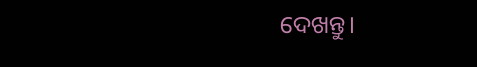ଦେଖନ୍ତୁ।